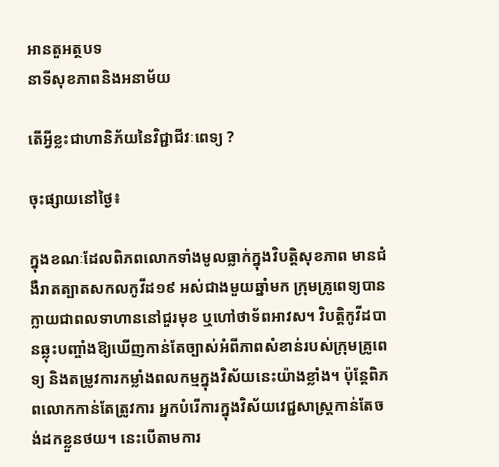អានតួអត្ថបទ
នាទីសុខភាពនិងអនាម័យ

តើអ្វីខ្លះជាហានិភ័យនៃវិជ្ជាជីវៈពេទ្យ ?

ចុះផ្សាយនៅថ្ងៃ៖

ក្នុងខណៈដែលពិភពលោកទាំងមូលធ្លាក់ក្នុងវិបត្តិសុខភាព មានជំងឺរាតត្បាតសកលកូវីដ១៩ អស់ជាងមួយឆ្នាំមក ក្រុមគ្រូពេទ្យបានក្លាយជាពលទាហាននៅជួរមុខ ឬហៅថាទ័ពអាវស។ វិបត្តិកូវីដបានឆ្លុះបញ្ចាំងឱ្យឃើញកាន់តែច្បាស់អំពីភាពសំខាន់របស់ក្រុមគ្រូពេទ្យ និងតម្រូវការកម្លាំងពលកម្មក្នុងវិស័យនេះយ៉ាងខ្លាំង។ ប៉ុន្តែពិភពលោកកាន់តែត្រូវការ អ្នកបំរើការក្នុងវិស័យវេជ្ជសាស្ត្រកាន់តែចង់ដកខ្លួនថយ។ នេះបើតាមការ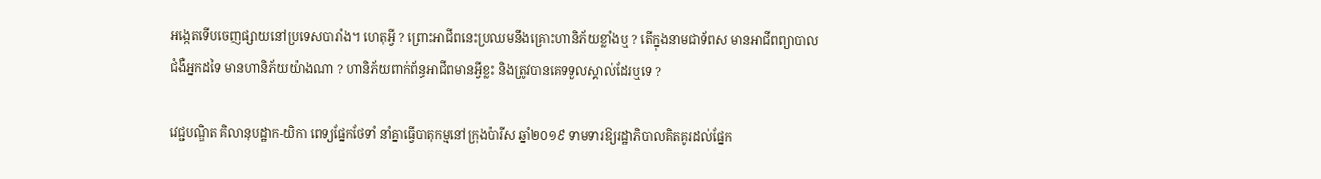អង្កេតទើបចេញផ្សាយនៅប្រទេសបារាំង។ ហេតុអ្វី ? ព្រោះអាជីពនេះប្រឈមនឹងគ្រោះហានិភ័យខ្លាំងឬ ? តើក្នុងនាមជាទ័ពស មានអាជីពព្យាបាលជំងឺអ្នកដទៃ មានហានិភ័យយ៉ាងណា ? ហានិភ័យពាក់ព័ន្ធអាជីពមានអ្វីខ្លះ និងត្រូវបានគេទទួលស្គាល់ដែរឬទេ ?

វេជ្ជបណ្ឌិត គិលានុបដ្ឋាក-យិកា ពេទ្យផ្នែកថែទាំ នាំគ្នាធ្វើបាតុកម្មនៅក្រុងប៉ារីស ឆ្នាំ២០១៩ ទាមទារឱ្យរដ្ឋាភិបាលគិតគូរដល់ផ្នែក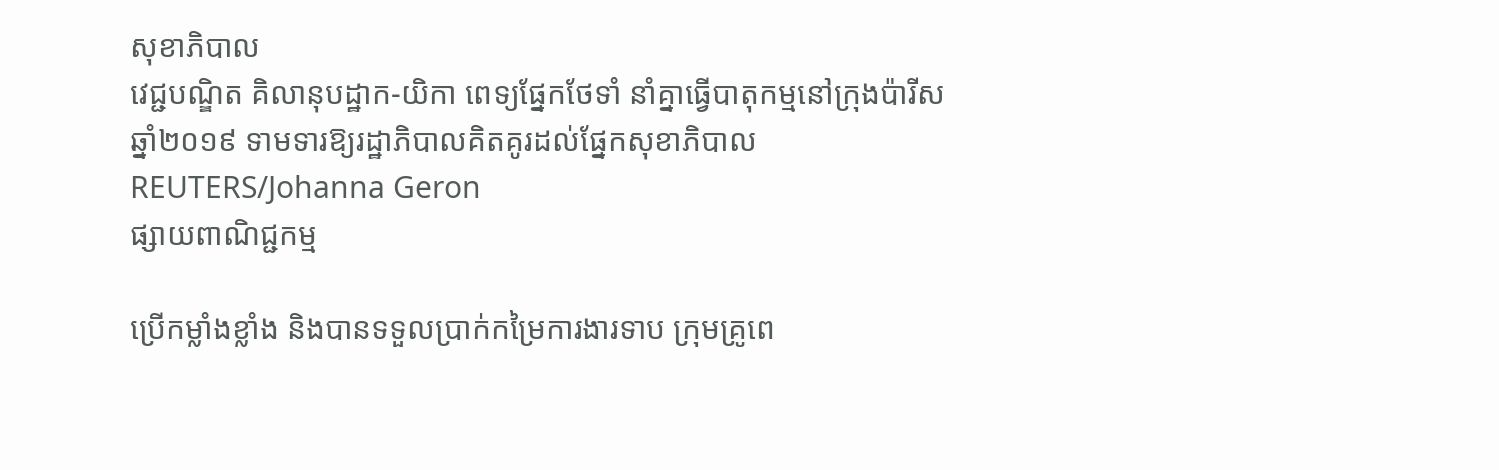សុខាភិបាល
វេជ្ជបណ្ឌិត គិលានុបដ្ឋាក-យិកា ពេទ្យផ្នែកថែទាំ នាំគ្នាធ្វើបាតុកម្មនៅក្រុងប៉ារីស ឆ្នាំ២០១៩ ទាមទារឱ្យរដ្ឋាភិបាលគិតគូរដល់ផ្នែកសុខាភិបាល REUTERS/Johanna Geron
ផ្សាយពាណិជ្ជកម្ម

ប្រើកម្លាំងខ្លាំង និងបានទទួលប្រាក់កម្រៃការងារទាប ក្រុមគ្រូពេ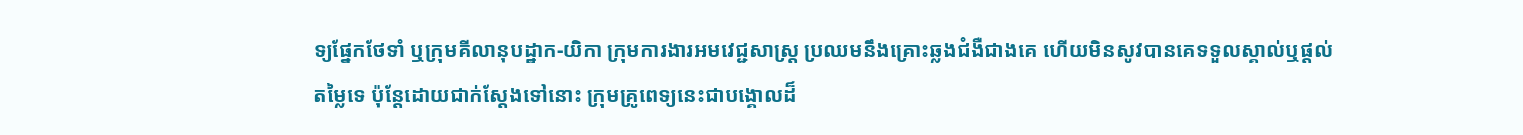ទ្យផ្នែកថែទាំ ឬក្រុមគីលានុបដ្ឋាក-យិកា ក្រុមការងារអមវេជ្ជសាស្ត្រ ប្រឈមនឹងគ្រោះឆ្លងជំងឺជាងគេ ហើយមិនសូវបានគេទទួលស្គាល់ឬផ្តល់តម្លៃទេ ប៉ុន្តែដោយជាក់ស្តែងទៅនោះ ក្រុមគ្រូពេទ្យនេះជាបង្គោលដ៏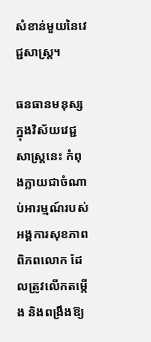សំខាន់មួយនៃវេជ្ជសាស្ត្រ។

ធនធានមនុស្សក្នុងវិស័យវេជ្ជសាស្ត្រនេះ កំពុងក្លាយជាចំណាប់អារម្មណ៍របស់អង្គការសុខភាពពិភពលោក ដែលត្រូវលើកតម្កើង និងពង្រឹងឱ្យ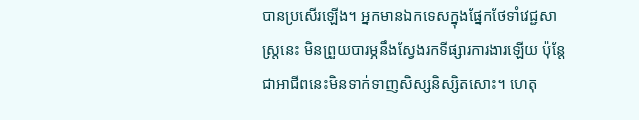បានប្រសើរឡើង។ អ្នកមានឯកទេសក្នុងផ្នែកថែទាំវេជ្ជសាស្ត្រនេះ មិនព្រួយបារម្ភនឹងស្វែងរកទីផ្សារការងារឡើយ ប៉ុន្តែជាអាជីពនេះមិនទាក់ទាញសិស្សនិស្សិតសោះ។ ហេតុ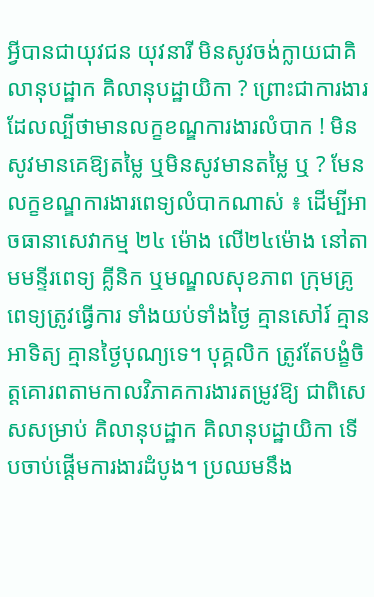អ្វីបានជាយុវជន យុវនារី មិនសូវចង់ក្លាយជាគិលានុបដ្ឋាក គិលានុបដ្ឋាយិកា ? ព្រោះជាការងារដែលល្បីថាមានលក្ខខណ្ឌការងារលំបាក ! មិនសូវមានគេឱ្យតម្លៃ ឬមិនសូវមានតម្លៃ ឬ ? មែនលក្ខខណ្ឌការងារពេទ្យលំបាកណាស់ ៖ ដើម្បីអាចធានាសេវាកម្ម ២៤ ម៉ោង លើ២៤ម៉ោង នៅតាមមន្ទីរពេទ្យ គ្លីនិក ឬមណ្ឌលសុខភាព ក្រុមគ្រូពេទ្យត្រូវធ្វើការ ទាំងយប់ទាំងថ្ងៃ គ្មានសៅរ៍ គ្មានអាទិត្យ គ្មានថ្ងៃបុណ្យទេ។ បុគ្គលិក ត្រូវតែបង្ខំចិត្តគោរពតាមកាលវិភាគការងារតម្រូវឱ្យ ជាពិសេសសម្រាប់ គិលានុបដ្ឋាក គិលានុបដ្ឋាយិកា ទើបចាប់ផ្តើមការងារដំបូង។ ប្រឈមនឹង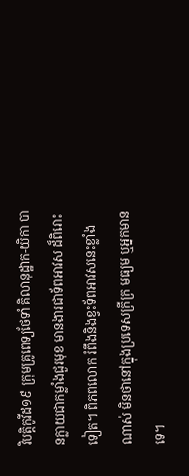វិបត្តិកូវីដ១៩ ក្រុមគ្រូពេទ្យថែទាំ គិលានុដ្ឋាក-យិកា បានក្លាយជាកម្លាំងជួរមុខ មានងារជាទ័ពអាវស ដ៏ពិរោះទៀត។ ពិភពលោក រំពឹងនិងខ្វះទ័ពអាវសនេះខ្លាំងណាស់ មិនថានៅក្នុងប្រទេសក្រីក្រ មធ្យម ឬអ្នកមានទេ។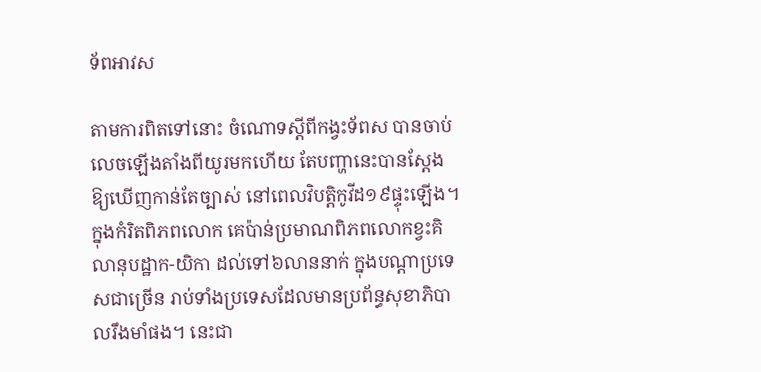ទ័ពអាវស

តាមការពិតទៅនោះ ចំណោទស្តីពីកង្វះទ័ពស បានចាប់លេចឡើងតាំងពីយូរមកហើយ តែបញ្ហានេះបានស្តែងឱ្យឃើញកាន់តែច្បាស់ នៅពេលវិបត្តិកូវីដ១៩ផ្ទុះឡើង។ ក្នុងកំរិតពិភពលោក គេប៉ាន់ប្រមាណពិភពលោកខ្វះគិលានុបដ្ឋាក-យិកា ដល់ទៅ៦លាននាក់ ក្នុងបណ្តាប្រទេសជាច្រើន រាប់ទាំងប្រទេសដែលមានប្រព័ន្ធសុខាភិបាលរឹងមាំផង។ នេះជា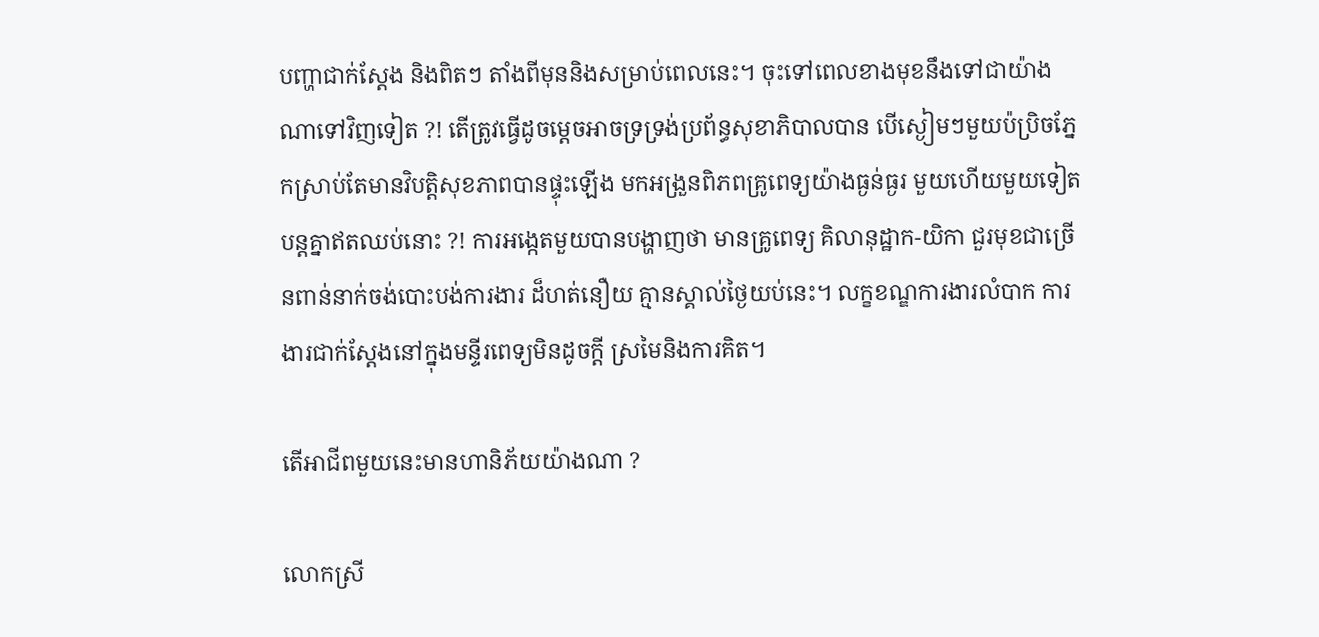បញ្ហាជាក់ស្តែង និងពិតៗ តាំងពីមុននិងសម្រាប់ពេលនេះ។ ចុះទៅពេលខាងមុខនឹងទៅជាយ៉ាងណាទៅវិញទៀត ?! តើត្រូវធ្វើដូចម្តេចអាចទ្រទ្រង់ប្រព័ន្ធសុខាភិបាលបាន បើស្ងៀមៗមួយប៉ប្រិចភ្នែកស្រាប់តែមានវិបត្តិសុខភាពបានផ្ទុះឡើង មកអង្រួនពិភពគ្រូពេទ្យយ៉ាងធ្ងន់ធ្ងរ មួយហើយមួយទៀតបន្តគ្នាឥតឈប់នោះ ?! ការអង្កេតមួយបានបង្ហាញថា មានគ្រូពេទ្យ គិលានុដ្ឋាក-យិកា ជួរមុខជាច្រើនពាន់នាក់ចង់បោះបង់ការងារ ដ៏ហត់នឿយ គ្មានស្គាល់ថ្ងៃយប់នេះ។ លក្ខខណ្ឌការងារលំបាក ការងារជាក់ស្តែងនៅក្នុងមន្ទីរពេទ្យមិនដូចក្តី ស្រមៃនិងការគិត។

តើអាជីពមួយនេះមានហានិភ័យយ៉ាងណា ?

លោកស្រី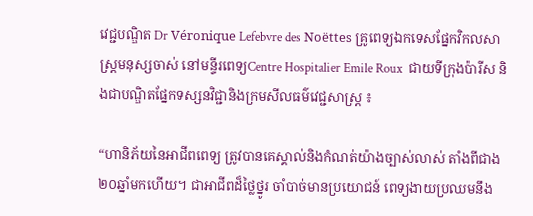វេជ្ជបណ្ឌិត Dr Véronique Lefebvre des Noëttes គ្រូពេទ្យឯកទេសផ្នែកវិកលសាស្ត្រមនុស្សចាស់ នៅមន្ទីរពេទ្យCentre Hospitalier Emile Roux  ជាយទីក្រុងប៉ារីស និងជាបណ្ឌិតផ្នែកទស្សនវិជ្ជានិងក្រមសីលធម៌វេជ្ជសាស្ត្រ ៖

“ហានិភ័យនៃអាជីពពេទ្យ ត្រូវបានគេស្គាល់និងកំណត់យ៉ាងច្បាស់លាស់ តាំងពីជាង២០ឆ្នាំមកហើយ។ ជាអាជីពដ៏ថ្លៃថ្នូរ ចាំបាច់មានប្រយោជន៍ ពេទ្យងាយប្រឈមនឹង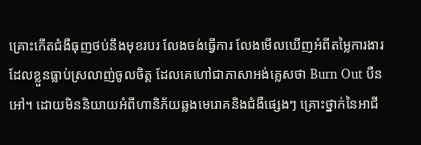គ្រោះកើតជំងឺធុញថប់នឹងមុខរបរ លែងចង់ធ្វើការ លែងមើលឃើញអំពីតម្លៃការងារដែលខ្លួនធ្លាប់ស្រលាញ់ចូលចិត្ត ដែលគេហៅជាភាសាអង់គ្លេសថា Burn Out បឺនអៅ។ ដោយមិននិយាយអំពីហានិភ័យឆ្លងមេរោគនិងជំងឺផ្សេងៗ គ្រោះថ្នាក់នៃអាជី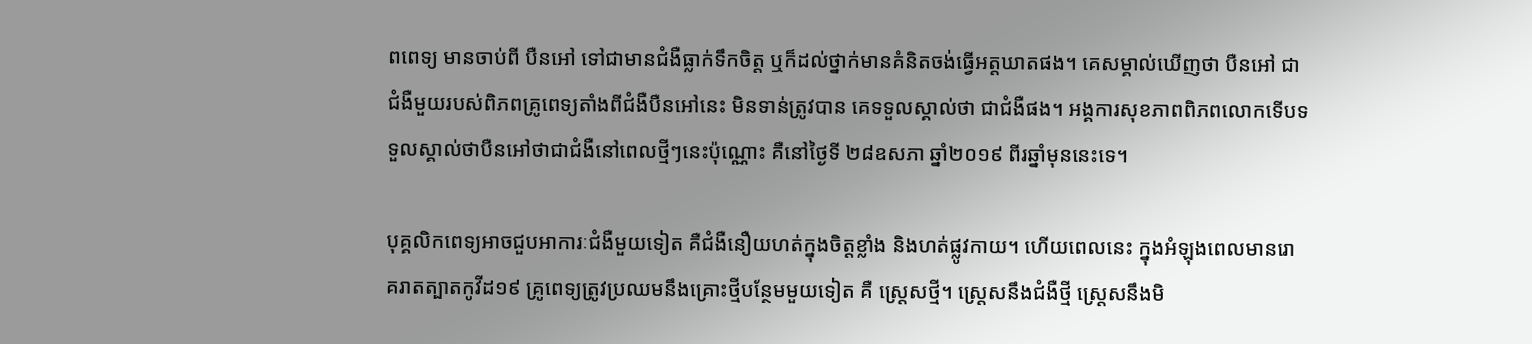ពពេទ្យ មានចាប់ពី បឺនអៅ ទៅជាមានជំងឺធ្លាក់ទឹកចិត្ត ឬក៏ដល់ថ្នាក់មានគំនិតចង់ធ្វើអត្តឃាតផង។ គេសម្គាល់ឃើញថា បឺនអៅ ជាជំងឺមួយរបស់ពិភពគ្រូពេទ្យតាំងពីជំងឺបឺនអៅនេះ មិនទាន់ត្រូវបាន គេទទួលស្គាល់ថា ជាជំងឺផង។ អង្គការសុខភាពពិភពលោកទើបទទួលស្គាល់ថាបឺនអៅថាជាជំងឺនៅពេលថ្មីៗនេះប៉ុណ្ណោះ គឺនៅថ្ងៃទី ២៨ឧសភា ឆ្នាំ២០១៩ ពីរឆ្នាំមុននេះទេ។

បុគ្គលិកពេទ្យអាចជួបអាការៈជំងឺមួយទៀត គឺជំងឺនឿយហត់ក្នុងចិត្តខ្លាំង និងហត់ផ្លូវកាយ។ ហើយពេលនេះ ក្នុងអំឡុងពេលមានរោគរាតត្បាតកូវីដ១៩ គ្រូពេទ្យត្រូវប្រឈមនឹងគ្រោះថ្មីបន្ថែមមួយទៀត គឺ ស្ត្រេសថ្មី។ ស្ត្រេសនឹងជំងឺថ្មី ស្ត្រេសនឹងមិ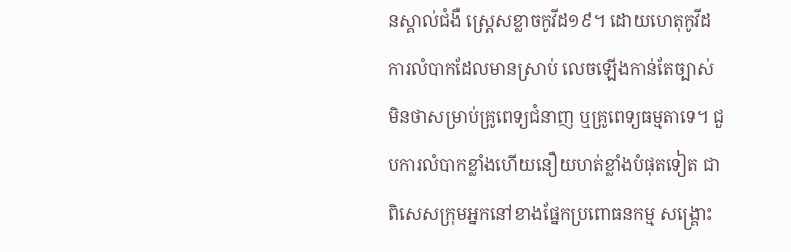នស្គាល់ជំងឺ ស្ត្រេសខ្លាចកូវីដ១៩។ ដោយហេតុកូវីដ ការលំបាកដែលមានស្រាប់ លេចឡើងកាន់តែច្បាស់ មិនថាសម្រាប់គ្រូពេទ្យជំនាញ ឬគ្រូពេទ្យធម្មតាទេ។ ជួបការលំបាកខ្លាំងហើយនឿយហត់ខ្លាំងបំផុតទៀត ជាពិសេសក្រុមអ្នកនៅខាងផ្នែកប្រពោធនកម្ម សង្គ្រោះ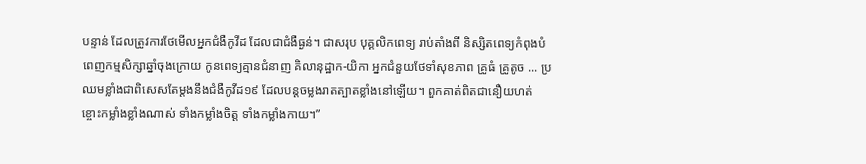បន្ទាន់ ដែលត្រូវការថែមើលអ្នកជំងឺកូវីដ ដែលជាជំងឺធ្ងន់។ ជាសរុប បុគ្គលិកពេទ្យ រាប់តាំងពី និស្សិតពេទ្យកំពុងបំពេញកម្មសិក្សាឆ្នាំចុងក្រោយ កូនពេទ្យគ្មានជំនាញ គិលានុដ្ឋាក-យិកា អ្នកជំនួយថែទាំសុខភាព គ្រូធំ គ្រូតូច ... ប្រឈមខ្លាំងជាពិសេសតែម្តងនឹងជំងឺកូវីដ១៩ ដែលបន្តចម្លងរាតត្បាតខ្លាំងនៅឡើយ។ ពួកគាត់ពិតជានឿយហត់ខ្ចោះកម្លាំងខ្លាំងណាស់ ទាំងកម្លាំងចិត្ត ទាំងកម្លាំងកាយ។”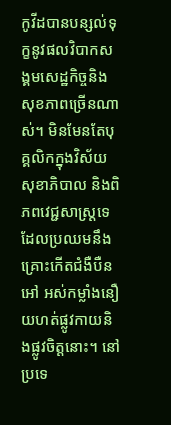កូវីដបានបន្សល់ទុក្ខនូវផលវិបាកសង្គមសេដ្ឋកិច្ចនិងសុខភាពច្រើនណាស់។ មិនមែនតែបុគ្គលិកក្នុងវិស័យសុខាភិបាល និងពិភពវេជ្ជសាស្ត្រទេ ដែលប្រឈមនឹងគ្រោះកើតជំងឺបឺនអៅ អស់កម្លាំងនឿយហត់ផ្លូវកាយនិងផ្លូវចិត្តនោះ។ នៅប្រទេ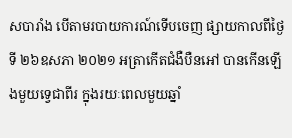សបារាំង បើតាមរបាយការណ៍ទើបចេញ ផ្សាយកាលពីថ្ងៃទី ២៦ឧសភា ២០២១ អត្រាកើតជំងឺបឺនអៅ បានកើនឡើងមួយទ្វេជាពីរ ក្នុងរយៈពេលមួយឆ្នាំ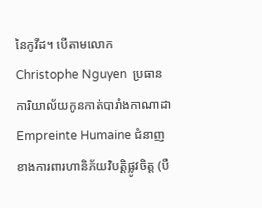នៃកូវីដ។ បើតាមលោក Christophe Nguyen  ប្រធានការិយាល័យកូនកាត់បារាំងកាណាដា Empreinte Humaine ជំនាញខាងការពារហានិភ័យវិបត្តិផ្លូវចិត្ត (បឺ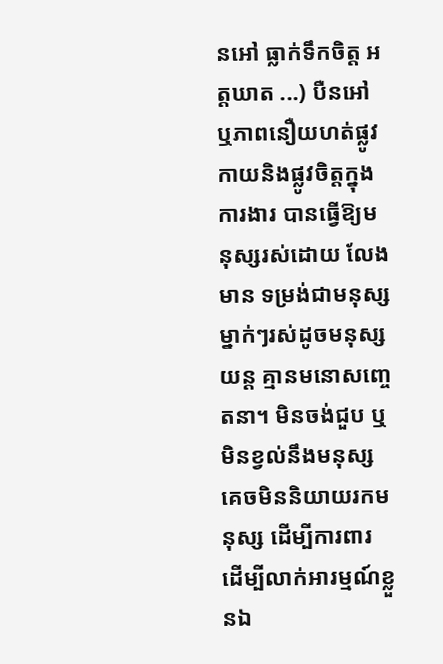នអៅ ធ្លាក់ទឹកចិត្ត អត្តឃាត ...) បឺនអៅ ឬភាពនឿយហត់ផ្លូវកាយនិងផ្លូវចិត្តក្នុងការងារ បានធ្វើឱ្យមនុស្សរស់ដោយ លែងមាន ទម្រង់ជាមនុស្ស ម្នាក់ៗរស់ដូចមនុស្សយន្ត គ្មានមនោសញ្ចេតនា។ មិនចង់ជួប ឬមិនខ្វល់នឹងមនុស្ស  គេចមិននិយាយរកមនុស្ស ដើម្បីការពារ ដើម្បីលាក់អារម្មណ៍ខ្លួនឯ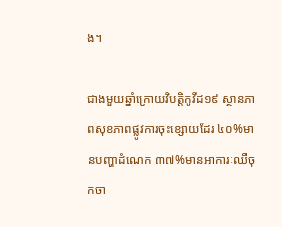ង។

ជាងមួយឆ្នាំក្រោយវិបត្តិកូវីដ១៩ ស្ថានភាពសុខភាពផ្លូវការចុះខ្សោយដែរ ៤០%មានបញ្ហាដំណេក ៣៧%មានអាការៈឈឺចុកចា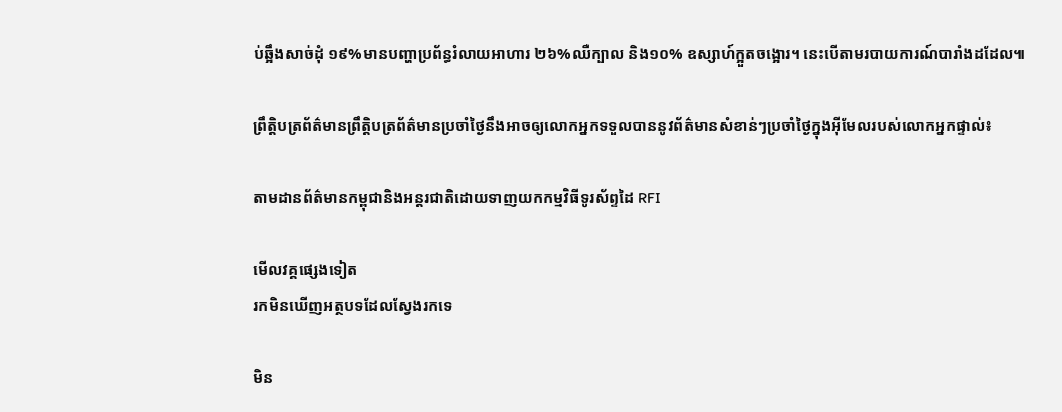ប់ឆ្អឹងសាច់ដុំ ១៩%មានបញ្ហាប្រព័ន្ធរំលាយអាហារ ២៦%ឈឺក្បាល និង១០% ឧស្សាហ៍ក្អួតចង្អោរ។ នេះបើតាមរបាយការណ៍បារាំងដដែល៕

ព្រឹត្តិបត្រព័ត៌មានព្រឹត្តិបត្រព័ត៌មានប្រចាំថ្ងៃនឹងអាចឲ្យលោកអ្នកទទួលបាននូវព័ត៌មានសំខាន់ៗប្រចាំថ្ងៃក្នុងអ៊ីមែលរបស់លោកអ្នកផ្ទាល់៖

តាមដានព័ត៌មានកម្ពុជានិងអន្តរជាតិដោយទាញយកកម្មវិធីទូរស័ព្ទដៃ RFI

មើលវគ្គផ្សេងទៀត
រកមិនឃើញអត្ថបទដែលស្វែងរកទេ

មិន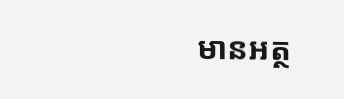មានអត្ថ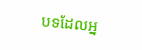បទដែលអ្ន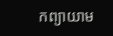កព្យាយាម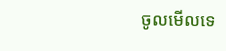ចូលមើលទេ